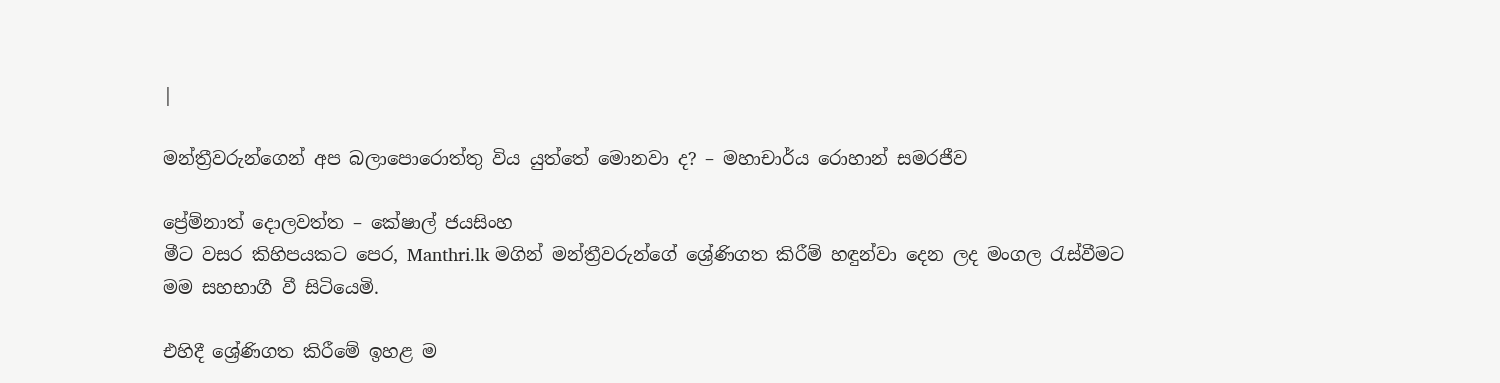|

මන්ත්‍රීවරුන්ගෙන් අප බලාපොරොත්තු විය යුත්තේ මොනවා ද? – මහාචාර්ය රොහාන් සමරජීව

ප්‍රේම්නාත් දොලවත්ත – කේෂාල් ජයසිංහ
මීට වසර කිහිපයකට පෙර, Manthri.lk මගින් මන්ත්‍රීවරුන්ගේ ශ්‍රේණිගත කිරීම් හඳුන්වා දෙන ලද මංගල රැස්වීමට මම සහභාගී වී සිටියෙමි.

එහිදී ශ්‍රේණිගත කිරීමේ ඉහළ ම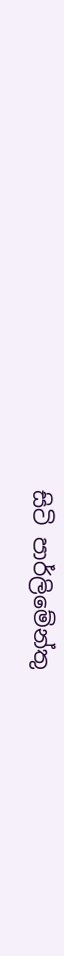සිටි පාර්ලිමේන්තු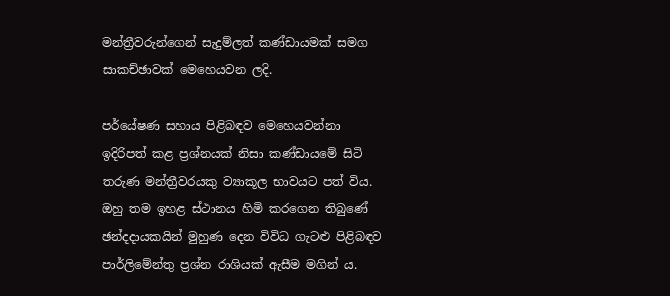මන්ත්‍රීවරුන්ගෙන් සැදුම්ලත් කණ්ඩායමක් සමග සාකච්ඡාවක් මෙහෙයවන ලදි.

පර්යේෂණ සහාය පිළිබඳව මෙහෙයවන්නා ඉදිරිපත් කළ ප්‍රශ්නයක් නිසා කණ්ඩායමේ සිටි තරුණ මන්ත්‍රීවරයකු ව්‍යාකූල භාවයට පත් විය. ඔහු තම ඉහළ ස්ථානය හිමි කරගෙන තිබුණේ ඡන්දදායකයින් මුහුණ දෙන විවිධ ගැටළු පිළිබඳව පාර්ලිමේන්තු ප්‍රශ්න රාශියක් ඇසීම මගින් ය.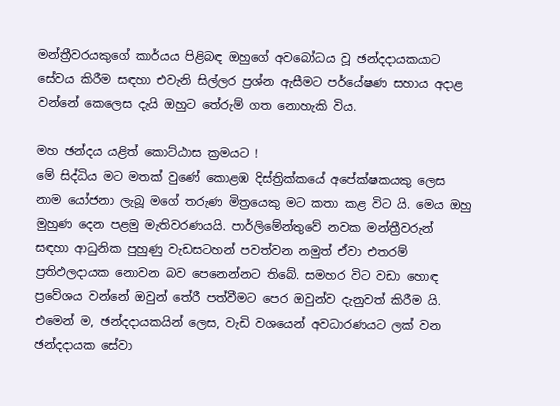මන්ත්‍රීවරයකුගේ කාර්යය පිළිබඳ ඔහුගේ අවබෝධය වූ ඡන්දදායකයාට සේවය කිරීම සඳහා එවැනි සිල්ලර ප්‍රශ්න ඇසීමට පර්යේෂණ සහාය අදාළ වන්නේ කෙලෙස දැයි ඔහුට තේරුම් ගත නොහැකි විය.

මහ ඡන්දය යළිත් කොට්ඨාස ක්‍රමයට !
මේ සිද්ධිය මට මතක් වුණේ කොළඹ දිස්ත්‍රික්කයේ අපේක්ෂකයකු ලෙස නාම යෝජනා ලැබූ මගේ තරුණ මිත්‍රයෙකු මට කතා කළ විට යි. මෙය ඔහු මුහුණ දෙන පළමු මැතිවරණයයි. පාර්ලිමේන්තුවේ නවක මන්ත්‍රීවරුන් සඳහා ආධුනික පුහුණු වැඩසටහන් පවත්වන නමුත් ඒවා එතරම් ප්‍රතිඵලදායක නොවන බව පෙනෙන්නට තිබේ. සමහර විට වඩා හොඳ ප්‍රවේශය වන්නේ ඔවුන් තේරී පත්වීමට පෙර ඔවුන්ව දැනුවත් කිරීම යි‍‍. එමෙන් ම, ඡන්දදායකයින් ලෙස, වැඩි වශයෙන් අවධාරණයට ලක් වන ඡන්දදායක සේවා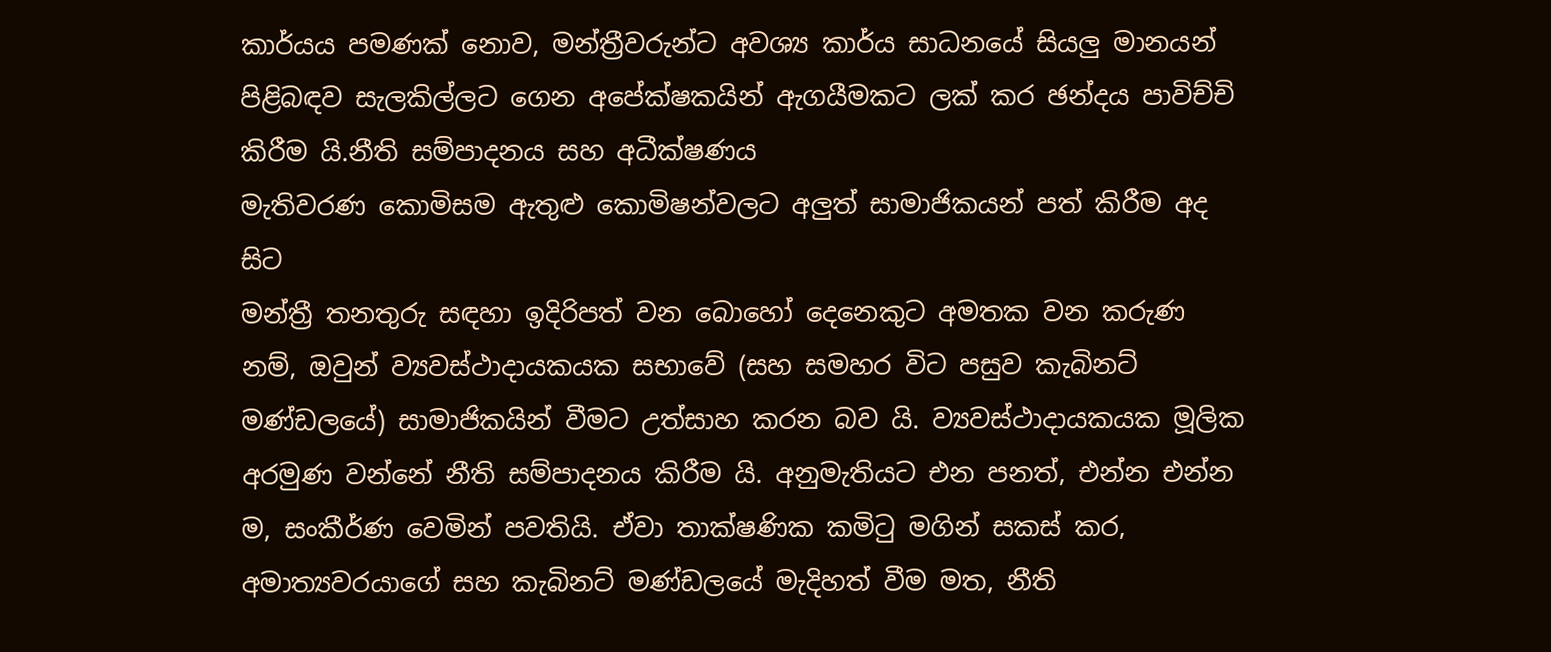කාර්යය පමණක් නොව, මන්ත්‍රීවරුන්ට අවශ්‍ය කාර්ය සාධනයේ සියලු මානයන් පිළිබඳව සැලකිල්ලට ගෙන අපේක්ෂකයින් ඇගයීමකට ලක් කර ඡන්දය පාවිච්චි කිරීම යි.නීති සම්පාදනය සහ අධීක්ෂණය
මැතිවරණ කොමිසම ඇතුළු කොමිෂන්වලට අලුත් සාමාජිකයන් පත් කිරීම අද සිට
මන්ත්‍රී තනතුරු සඳහා ඉදිරිපත් වන බොහෝ දෙනෙකුට අමතක වන කරුණ  නම්, ඔවුන් ව්‍යවස්ථාදායකයක සභාවේ (සහ සමහර විට පසුව කැබිනට් මණ්ඩලයේ) සාමාජිකයින් වීමට උත්සාහ කරන බව යි. ව්‍යවස්ථාදායකයක මූලික අරමුණ වන්නේ නීති සම්පාදනය කිරීම යි. අනුමැතියට එන පනත්, එන්න එන්න ම, සංකීර්ණ වෙමින් පවතියි. ඒවා තාක්ෂණික කමිටු මගින් සකස් කර, අමාත්‍යවරයාගේ සහ කැබිනට් මණ්ඩලයේ මැදිහත් වීම මත, නීති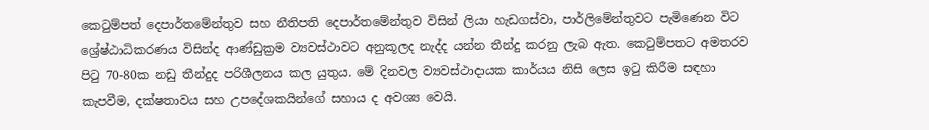කෙටුම්පත් දෙපාර්තමේන්තුව සහ නීතිපති දෙපාර්තමේන්තුව විසින් ලියා හැඩගස්වා, පාර්ලිමේන්තුවට පැමිණෙන විට ශ්‍රේෂ්ඨාධිකරණය විසින්ද ආණ්ඩුක්‍රම ව්‍යවස්ථාවට අනුකූලද නැද්ද යන්න තීන්දු කරනු ලැබ ඇත. කෙටුම්පතට අමතරව පිටු 70-80ක නඩු තීන්දුද පරිශීලනය කල යුතුය. මේ දිනවල ව්‍යවස්ථාදායක කාර්යය නිසි ලෙස ඉටු කිරීම සඳහා කැපවීම, දක්ෂතාවය සහ උපදේශකයින්ගේ සහාය ද අවශ්‍ය වෙයි.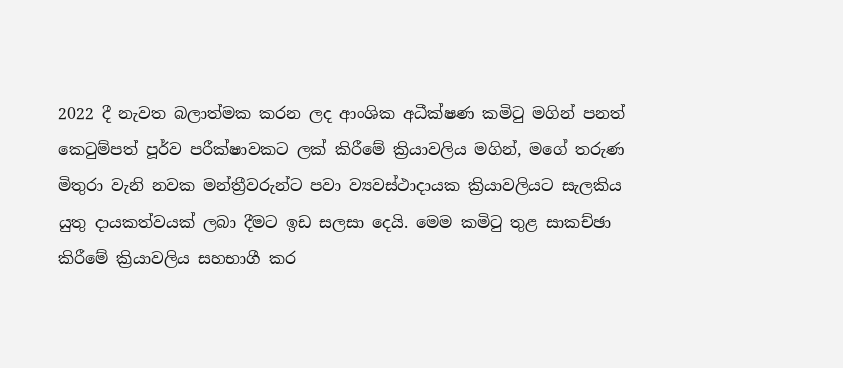2022 දී නැවත බලාත්මක කරන ලද ආංශික අධීක්ෂණ කමිටු මගින් පනත් කෙටුම්පත් පූර්ව පරීක්ෂාවකට ලක් කිරීමේ ක්‍රියාවලිය මගින්, මගේ තරුණ මිතුරා වැනි නවක මන්ත්‍රීවරුන්ට පවා ව්‍යවස්ථාදායක ක්‍රියාවලියට සැලකිය යුතු දායකත්වයක් ලබා දීමට ඉඩ සලසා දෙයි. මෙම කමිටු තුළ සාකච්ඡා කිරීමේ ක්‍රියාවලිය සහභාගී කර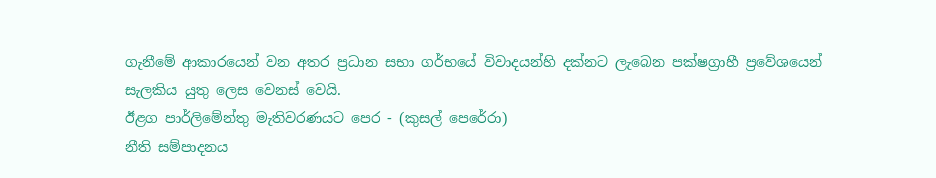ගැනීමේ ආකාරයෙන් වන අතර ප්‍රධාන සභා ගර්භයේ විවාදයන්හි දක්නට ලැබෙන පක්ෂග්‍රාහී ප්‍රවේශයෙන් සැලකිය යුතු ලෙස වෙනස් වෙයි.
ඊළග පාර්ලිමේන්තු මැතිවරණයට පෙර - (කුසල් පෙරේරා)
නීති සම්පාදනය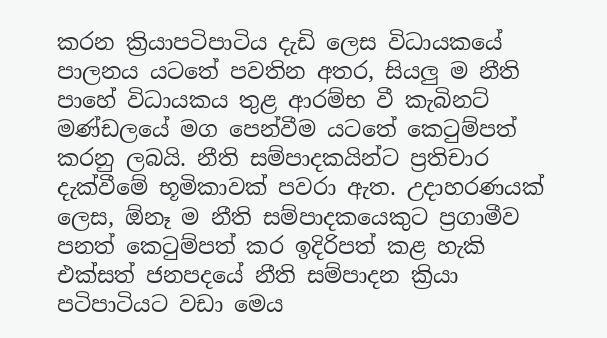කරන ක්‍රියාපටිපාටිය දැඩි ලෙස විධායකයේ පාලනය යටතේ පවතින අතර, සියලු ම නීති පාහේ විධායකය තුළ ආරම්භ වී කැබිනට් මණ්ඩලයේ මග පෙන්වීම යටතේ කෙටුම්පත් කරනු ලබයි. නීති සම්පාදකයින්ට ප්‍රතිචාර දැක්වීමේ භූමිකාවක් පවරා ඇත. උදාහරණයක් ලෙස, ඕනෑ ම නීති සම්පාදකයෙකුට ප්‍රගාමීව පනත් කෙටුම්පත් කර ඉදිරිපත් කළ හැකි එක්සත් ජනපදයේ නීති සම්පාදන ක්‍රියා පටිපාටියට වඩා මෙය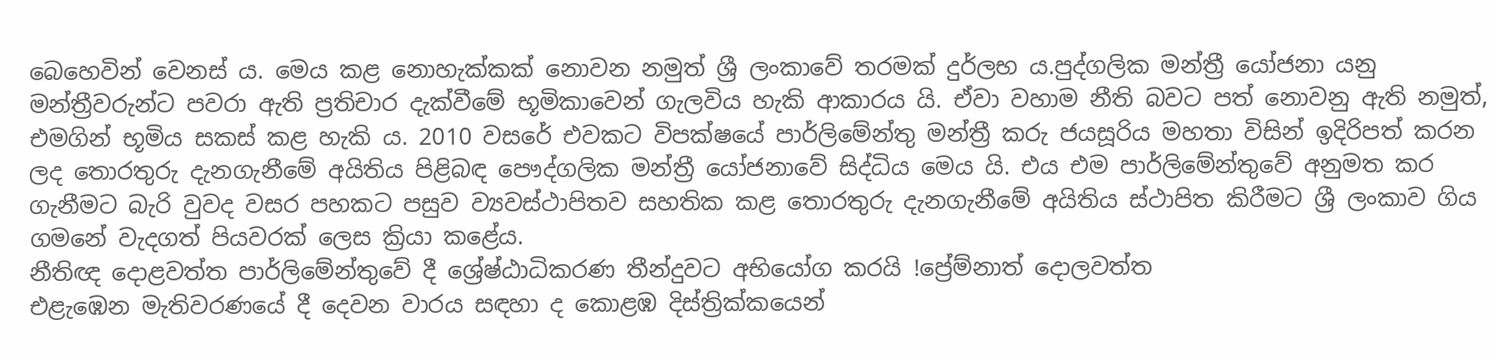බෙහෙවින් වෙනස් ය. මෙය කළ නොහැක්කක් නොවන නමුත් ශ්‍රී ලංකාවේ තරමක් දුර්ලභ ය.පුද්ගලික මන්ත්‍රී යෝජනා යනු මන්ත්‍රීවරුන්‌ට පවරා ඇති ප්‍රතිචාර දැක්වීමේ භූමිකාවෙන් ගැලවිය හැකි ආකාරය යි. ඒවා වහාම නීති බවට පත් නොවනු ඇති නමුත්, එමගින් භූමිය සකස් කළ හැකි ය. 2010 වසරේ එවකට විපක්ෂයේ පාර්ලිමේන්තු මන්ත්‍රී කරු ජයසූරිය මහතා විසින් ඉදිරිපත් කරන ලද තොරතුරු දැනගැනීමේ අයිතිය පිළිබඳ පෞද්ගලික මන්ත්‍රී යෝජනාවේ සිද්ධිය මෙය යි. එය එම පාර්ලිමේන්තුවේ අනුමත කර ගැනීමට බැරි වුවද වසර පහකට පසුව ව්‍යවස්ථාපිතව සහතික කළ තොරතුරු දැනගැනීමේ අයිතිය ස්ථාපිත කිරීමට ශ්‍රී ලංකාව ගිය ගමනේ වැදගත් පියවරක් ලෙස ක්‍රියා කළේය.
නීතිඥ දොළවත්ත පාර්ලිමේන්තුවේ දී ශ්‍රේෂ්ඨාධිකරණ තීන්දුවට අභියෝග කරයි !ප්‍රේම්නාත් දොලවත්ත
එළැඹෙන මැතිවරණයේ දී දෙවන වාරය සඳහා ද කොළඹ දිස්ත්‍රික්කයෙන්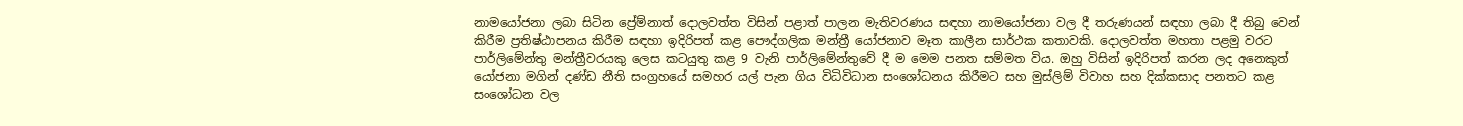නාමයෝජනා ලබා සිටින ප්‍රේම්නාත් දොලවත්ත විසින් පළාත් පාලන මැතිවරණය සඳහා නාමයෝජනා වල දී තරුණයන් සඳහා ලබා දී තිබු වෙන් කිරීම ප්‍රතිෂ්ඨාපනය කිරීම සඳහා ඉදිරිපත් කළ පෞද්ගලික මන්ත්‍රී යෝජනාව මෑත කාලීන සාර්ථක කතාවකි. දොලවත්ත මහතා පළමු වරට පාර්ලිමේන්තු මන්ත්‍රීවරයකු ලෙස කටයුතු කළ 9 වැනි පාර්ලිමේන්තුවේ දී ම මෙම පනත සම්මත විය. ඔහු විසින් ඉදිරිපත් කරන ලද අනෙකුත් යෝජනා මගින් දණ්ඩ නීති සංග්‍රහයේ සමහර යල් පැන ගිය විධිවිධාන සංශෝධනය කිරීමට සහ මුස්ලිම් විවාහ සහ දික්කසාද පනතට කළ සංශෝධන වල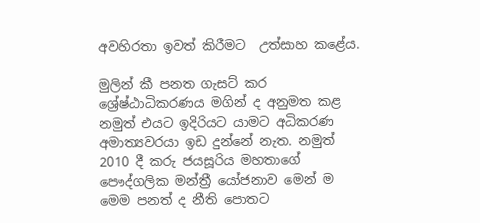අවහිරතා ඉවත් කිරීමට  උත්සාහ කළේය.

මුලින් කී පනත ගැසට් කර ශ්‍රේෂ්ඨාධිකරණය මගින් ද අනුමත කළ නමුත් එයට ඉදිරියට යාමට අධිකරණ අමාත්‍යවරයා ඉඩ දුන්නේ නැත. නමුත් 2010 දී කරු ජයසූරිය මහතාගේ පෞද්ගලික මන්ත්‍රී යෝජනාව මෙන් ම මෙම පනත් ද නීති පොතට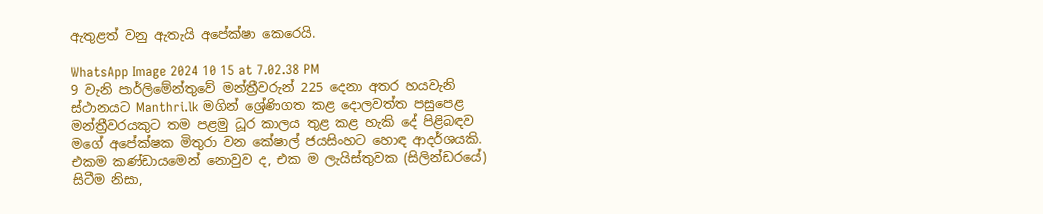ඇතුළත් වනු ඇතැයි අපේක්ෂා කෙරෙයි.

WhatsApp Image 2024 10 15 at 7.02.38 PM
9 වැනි පාර්ලිමේන්තුවේ මන්ත්‍රීවරුන් 225 දෙනා අතර හයවැනි ස්ථානයට Manthri.lk මගින් ශ්‍රේණිගත කළ දොලවත්ත පසුපෙළ මන්ත්‍රීවරයකුට තම පළමු ධූර කාලය තුළ කළ හැකි දේ පිළිබඳව මගේ අපේක්ෂක මිතුරා වන කේෂාල් ජයසිංහට හොඳ ආදර්ශයකි. එකම කණ්ඩායමෙන් නොවුව ද, එක ම ලැයිස්තුවක (සිලින්ඩරයේ) සිටීම නිසා,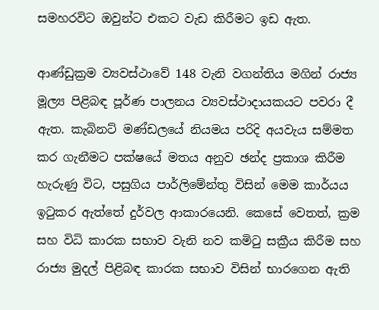සමහරවිට ඔවුන්ට එකට වැඩ කිරීමට ඉඩ ඇත.

ආණ්ඩුක්‍රම ව්‍යවස්ථාවේ 148 වැනි වගන්තිය මගින් රාජ්‍ය මූල්‍ය පිළිබඳ පූර්ණ පාලනය ව්‍යවස්ථාදායකයට පවරා දී ඇත. කැබිනට් මණ්ඩලයේ නියමය පරිදි අයවැය සම්මත කර ගැනීමට පක්ෂයේ මතය අනුව ඡන්ද ප්‍රකාශ කිරීම හැරුණු විට, පසුගිය පාර්ලිමේන්තු විසින් මෙම කාර්යය ඉටුකර ඇත්තේ දුර්වල ආකාරයෙනි. කෙසේ වෙතත්, ක්‍රම සහ විධි කාරක සභාව වැනි නව කමිටු සක්‍රීය කිරීම සහ රාජ්‍ය මුදල් පිළිබඳ කාරක සභාව විසින් භාරගෙන ඇති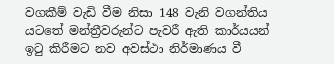වගකීම් වැඩි වීම නිසා 148 වැනි වගන්තිය යටතේ මන්ත්‍රීවරුන්ට පැවරී ඇති කාර්යයන් ඉටු කිරීමට නව අවස්ථා නිර්මාණය වී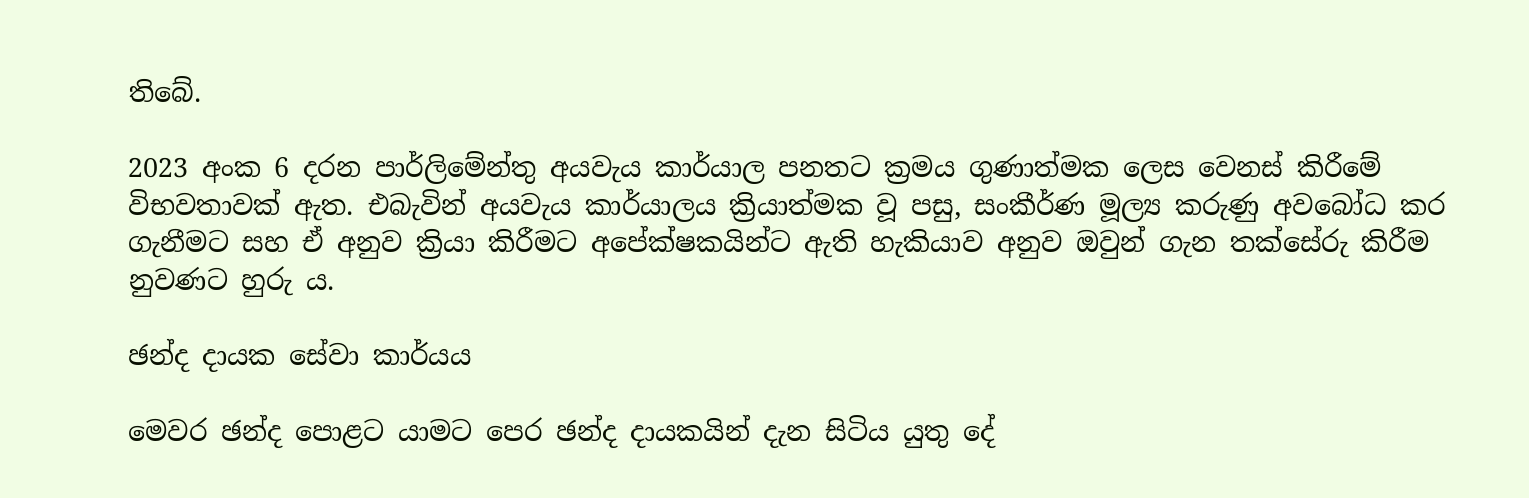තිබේ.

2023 අංක 6 දරන පාර්ලිමේන්තු අයවැය කාර්යාල පනතට ක්‍රමය ගුණාත්මක ලෙස වෙනස් කිරීමේ විභවතාවක් ඇත. එබැවින් අයවැය කාර්යාලය ක්‍රියාත්මක වූ පසු, සංකීර්ණ මූල්‍ය කරුණු අවබෝධ කර ගැනීමට සහ ඒ අනුව ක්‍රියා කිරීමට අපේක්ෂකයින්ට ඇති හැකියාව අනුව ඔවුන් ගැන තක්සේරු කිරීම නුවණට හුරු ය.

ඡන්ද දායක සේවා කාර්යය

මෙවර ඡන්ද පොළට යාමට පෙර ඡන්ද දායකයින් දැන සිටිය යුතු දේ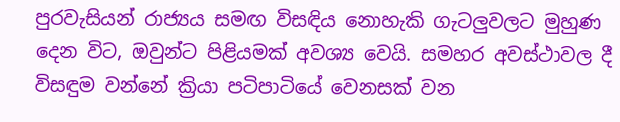පුරවැසියන් රාජ්‍යය සමඟ විසඳිය නොහැකි ගැටලුවලට මුහුණ දෙන විට, ඔවුන්ට පිළියමක් අවශ්‍ය වෙයි. සමහර අවස්ථාවල දී විසඳුම වන්නේ ක්‍රියා පටිපාටියේ වෙනසක් වන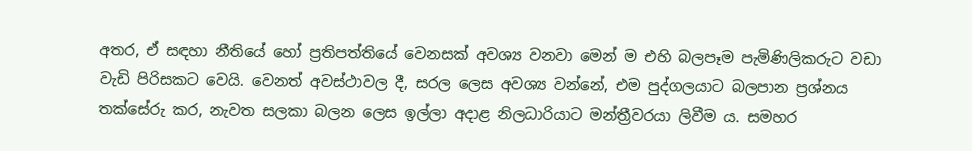අතර, ඒ සඳහා නීතියේ හෝ ප්‍රතිපත්තියේ වෙනසක් අවශ්‍ය වනවා මෙන් ම එහි බලපෑම පැමිණිලිකරුට වඩා වැඩි පිරිසකට වෙයි. වෙනත් අවස්ථාවල දී, සරල ලෙස අවශ්‍ය වන්නේ, එම පුද්ගලයාට බලපාන ප්‍රශ්නය තක්සේරු කර, නැවත සලකා බලන ලෙස ඉල්ලා අදාළ නිලධාරියාට මන්ත්‍රීවරයා ලිවීම ය. සමහර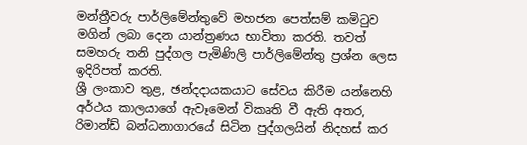මන්ත්‍රීවරු පාර්ලිමේන්තුවේ මහජන පෙත්සම් කමිටුව මගින් ලබා දෙන යාන්ත්‍රණය භාවිතා කරති. තවත් සමහරු තනි පුද්ගල පැමිණිලි පාර්ලිමේන්තු ප්‍රශ්න ලෙස ඉදිරිපත් කරති.
ශ්‍රී ලංකාව තුළ, ඡන්දදායකයාට සේවය කිරීම යන්නෙහි අර්ථය කාලයාගේ ඇවෑමෙන් විකෘති වී ඇති අතර, රිමාන්ඩ් බන්ධනාගාරයේ සිටින පුද්ගලයින් නිදහස් කර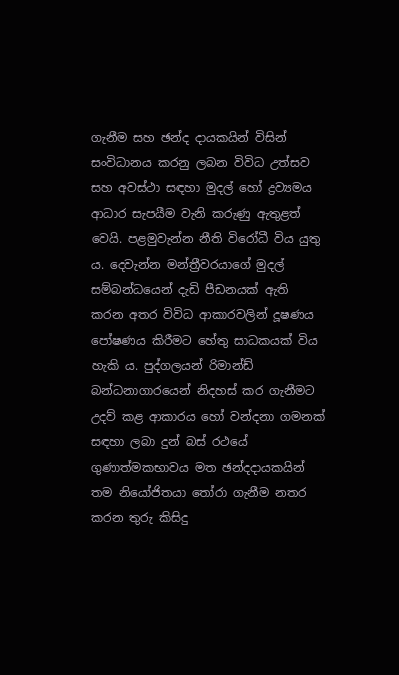ගැනීම සහ ඡන්ද දායකයින් විසින් සංවිධානය කරනු ලබන විවිධ උත්සව සහ අවස්ථා සඳහා මුදල් හෝ ද්‍රව්‍යමය ආධාර සැපයීම වැනි කරුණු ඇතුළත් වෙයි. පළමුවැන්න නීති විරෝධී විය යුතු ය. දෙවැන්න මන්ත්‍රීවරයාගේ මුදල් සම්බන්ධයෙන් දැඩි පීඩනයක් ඇති කරන අතර විවිධ ආකාරවලින් දූෂණය පෝෂණය කිරීමට හේතු සාධකයක් විය හැකි ය. පුද්ගලයන් රිමාන්ඩ් බන්ධනාගාරයෙන් නිදහස් කර ගැනීමට උදව් කළ ආකාරය හෝ වන්දනා ගමනක් සඳහා ලබා දුන් බස් රථයේ ගුණාත්මකභාවය මත ඡන්දදායකයින් තම නියෝජිතයා තෝරා ගැනීම නතර කරන තුරු කිසිදු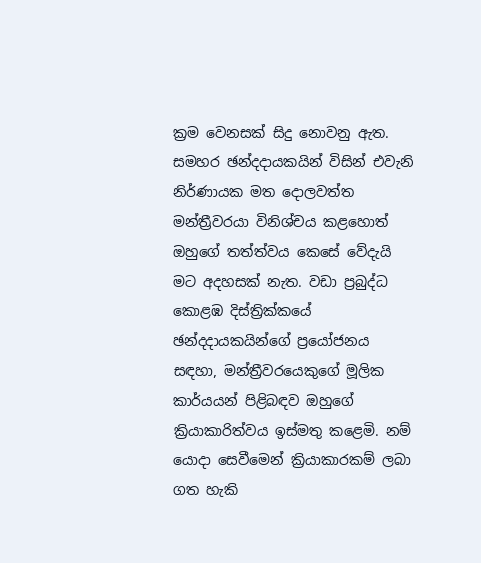ක්‍රම වෙනසක් සිදු නොවනු ඇත.
සමහර ඡන්දදායකයින් විසින් එවැනි නිර්ණායක මත දොලවත්ත මන්ත්‍රීවරයා විනිශ්චය කළහොත් ඔහුගේ තත්ත්වය කෙසේ වේදැයි මට අදහසක් නැත. වඩා ප්‍රබුද්ධ කොළඹ දිස්ත්‍රික්කයේ ඡන්දදායකයින්ගේ ප්‍රයෝජනය සඳහා, මන්ත්‍රීවරයෙකුගේ මූලික කාර්යයන් පිළිබඳව ඔහුගේ ක්‍රියාකාරිත්වය ඉස්මතු කළෙමි. නම් යොදා සෙවීමෙන් ක්‍රියාකාරකම් ලබා ගත හැකි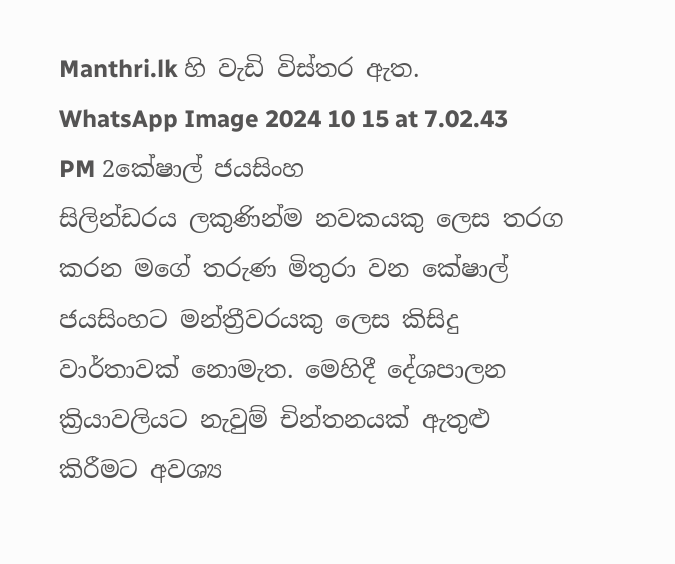Manthri.lk හි වැඩි විස්තර ඇත.
WhatsApp Image 2024 10 15 at 7.02.43 PM 2කේෂාල් ජයසිංහ
සිලින්ඩරය ලකුණින්ම නවකයකු ලෙස තරග කරන මගේ තරුණ මිතුරා වන කේෂාල් ජයසිංහට මන්ත්‍රීවරයකු ලෙස කිසිදු වාර්තාවක් නොමැත. මෙහිදී දේශපාලන ක්‍රියාවලියට නැවුම් චින්තනයක් ඇතුළු කිරීමට අවශ්‍ය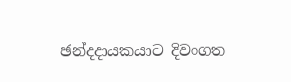ඡන්දදායකයාට දිවංගත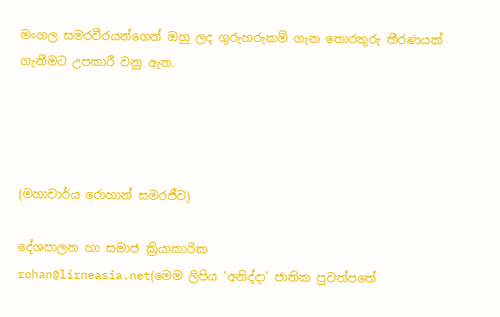මංගල සමරවීරයන්ගෙන් ඔහු ලද ගුරුහරුකම් ගැන තොරතුරු තීරණයක් ගැනීමට උපකාරී වනු ඇත.




(මහාචාර්ය රොහාන් සමරජීව)

දේශපාලන හා සමාජ ක්‍රියාකාරික
rohan@lirneasia.net(මෙම ලිපිය ‘අනිද්දා’ ජාතික පුවත්පතේ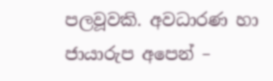පලවූවකි. අවධාරණ හා ජායාරුප අපෙන් –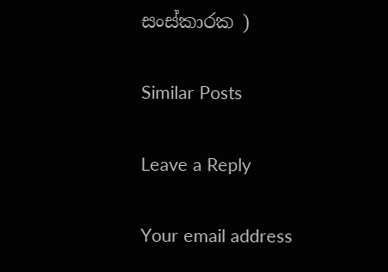සංස්කාරක )

Similar Posts

Leave a Reply

Your email address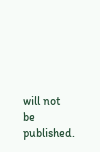will not be published.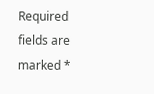Required fields are marked *